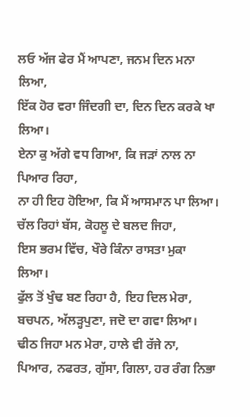ਲਓ ਅੱਜ ਫੇਰ ਮੈਂ ਆਪਣਾ, ਜਨਮ ਦਿਨ ਮਨਾ ਲਿਆ,
ਇੱਕ ਹੋਰ ਵਰਾ ਜਿੰਦਗੀ ਦਾ, ਦਿਨ ਦਿਨ ਕਰਕੇ ਖਾ ਲਿਆ।
ਏਨਾ ਕੁ ਅੱਗੇ ਵਧ ਗਿਆ, ਕਿ ਜੜਾਂ ਨਾਲ ਨਾ ਪਿਆਰ ਰਿਹਾ,
ਨਾ ਹੀ ਇਹ ਹੋਇਆ, ਕਿ ਮੈਂ ਆਸਮਾਨ ਪਾ ਲਿਆ।
ਚੱਲ ਰਿਹਾਂ ਬੱਸ, ਕੋਹਲੂ ਦੇ ਬਲਦ ਜਿਹਾ,
ਇਸ ਭਰਮ ਵਿੱਚ, ਖੌਰੇ ਕਿੰਨਾ ਰਾਸਤਾ ਮੁਕਾ ਲਿਆ।
ਫੁੱਲ ਤੋਂ ਖੁੰਢ ਬਣ ਰਿਹਾ ਹੈ, ਇਹ ਦਿਲ ਮੇਰਾ,
ਬਚਪਨ, ਅੱਲੜ੍ਹਪੁਣਾ, ਜਦੋ ਦਾ ਗਵਾ ਲਿਆ।
ਢੀਠ ਜਿਹਾ ਮਨ ਮੇਰਾ, ਹਾਲੇ ਵੀ ਰੱਜੇ ਨਾ,
ਪਿਆਰ, ਨਫਰਤ, ਗੁੱਸਾ, ਗਿਲਾ, ਹਰ ਰੰਗ ਨਿਭਾ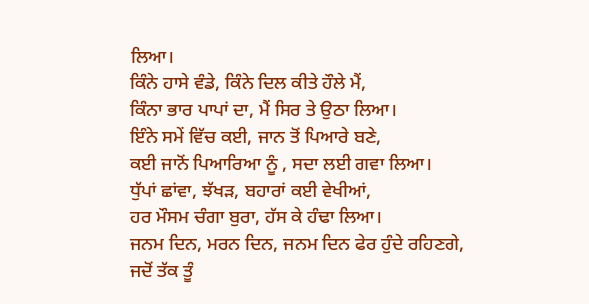ਲਿਆ।
ਕਿੰਨੇ ਹਾਸੇ ਵੰਡੇ, ਕਿੰਨੇ ਦਿਲ ਕੀਤੇ ਹੌਲੇ ਮੈਂ,
ਕਿੰਨਾ ਭਾਰ ਪਾਪਾਂ ਦਾ, ਮੈਂ ਸਿਰ ਤੇ ਉਠਾ ਲਿਆ।
ਇੰਨੇ ਸਮੇਂ ਵਿੱਚ ਕਈ, ਜਾਨ ਤੋਂ ਪਿਆਰੇ ਬਣੇ,
ਕਈ ਜਾਨੋਂ ਪਿਆਰਿਆ ਨੂੰ , ਸਦਾ ਲਈ ਗਵਾ ਲਿਆ।
ਧੁੱਪਾਂ ਛਾਂਵਾ, ਝੱਖੜ, ਬਹਾਰਾਂ ਕਈ ਵੇਖੀਆਂ,
ਹਰ ਮੌਸਮ ਚੰਗਾ ਬੁਰਾ, ਹੱਸ ਕੇ ਹੰਢਾ ਲਿਆ।
ਜਨਮ ਦਿਨ, ਮਰਨ ਦਿਨ, ਜਨਮ ਦਿਨ ਫੇਰ ਹੁੰਦੇ ਰਹਿਣਗੇ,
ਜਦੋਂ ਤੱਕ ਤੂੰ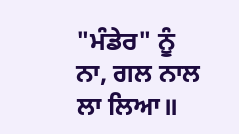"ਮੰਡੇਰ" ਨੂੰ ਨਾ, ਗਲ ਨਾਲ ਲਾ ਲਿਆ॥